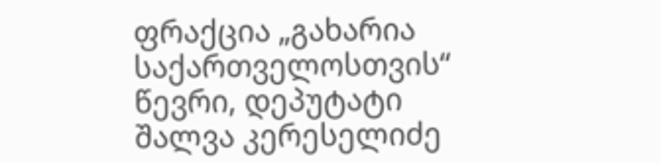ფრაქცია „გახარია საქართველოსთვის“ წევრი, დეპუტატი შალვა კერესელიძე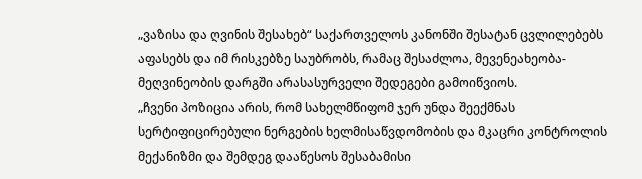„ვაზისა და ღვინის შესახებ“ საქართველოს კანონში შესატან ცვლილებებს აფასებს და იმ რისკებზე საუბრობს, რამაც შესაძლოა, მევენეახეობა-მეღვინეობის დარგში არასასურველი შედეგები გამოიწვიოს.
„ჩვენი პოზიცია არის, რომ სახელმწიფომ ჯერ უნდა შეექმნას სერტიფიცირებული ნერგების ხელმისაწვდომობის და მკაცრი კონტროლის მექანიზმი და შემდეგ დააწესოს შესაბამისი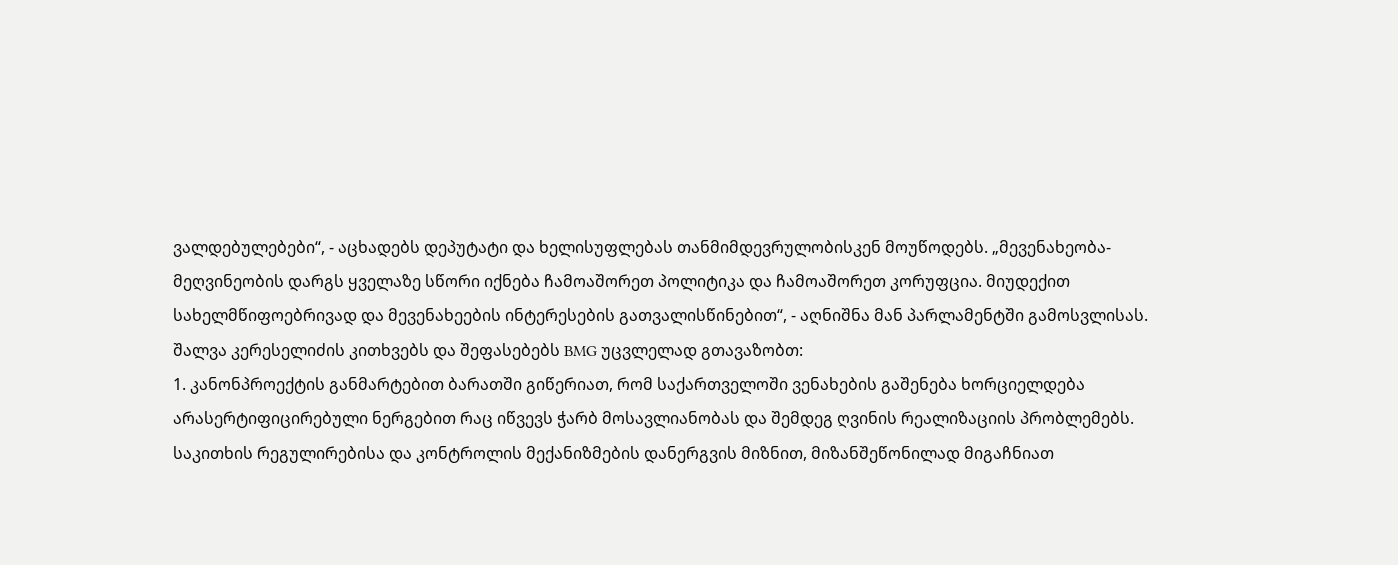ვალდებულებები“, - აცხადებს დეპუტატი და ხელისუფლებას თანმიმდევრულობისკენ მოუწოდებს. „მევენახეობა-მეღვინეობის დარგს ყველაზე სწორი იქნება ჩამოაშორეთ პოლიტიკა და ჩამოაშორეთ კორუფცია. მიუდექით სახელმწიფოებრივად და მევენახეების ინტერესების გათვალისწინებით“, - აღნიშნა მან პარლამენტში გამოსვლისას.
შალვა კერესელიძის კითხვებს და შეფასებებს BMG უცვლელად გთავაზობთ:
1. კანონპროექტის განმარტებით ბარათში გიწერიათ, რომ საქართველოში ვენახების გაშენება ხორციელდება არასერტიფიცირებული ნერგებით რაც იწვევს ჭარბ მოსავლიანობას და შემდეგ ღვინის რეალიზაციის პრობლემებს. საკითხის რეგულირებისა და კონტროლის მექანიზმების დანერგვის მიზნით, მიზანშეწონილად მიგაჩნიათ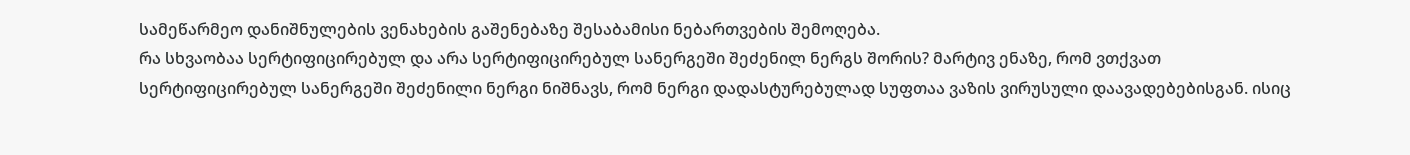სამეწარმეო დანიშნულების ვენახების გაშენებაზე შესაბამისი ნებართვების შემოღება.
რა სხვაობაა სერტიფიცირებულ და არა სერტიფიცირებულ სანერგეში შეძენილ ნერგს შორის? მარტივ ენაზე, რომ ვთქვათ სერტიფიცირებულ სანერგეში შეძენილი ნერგი ნიშნავს, რომ ნერგი დადასტურებულად სუფთაა ვაზის ვირუსული დაავადებებისგან. ისიც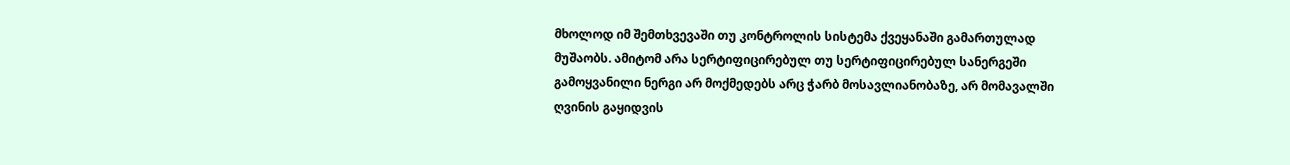მხოლოდ იმ შემთხვევაში თუ კონტროლის სისტემა ქვეყანაში გამართულად მუშაობს. ამიტომ არა სერტიფიცირებულ თუ სერტიფიცირებულ სანერგეში გამოყვანილი ნერგი არ მოქმედებს არც ჭარბ მოსავლიანობაზე, არ მომავალში ღვინის გაყიდვის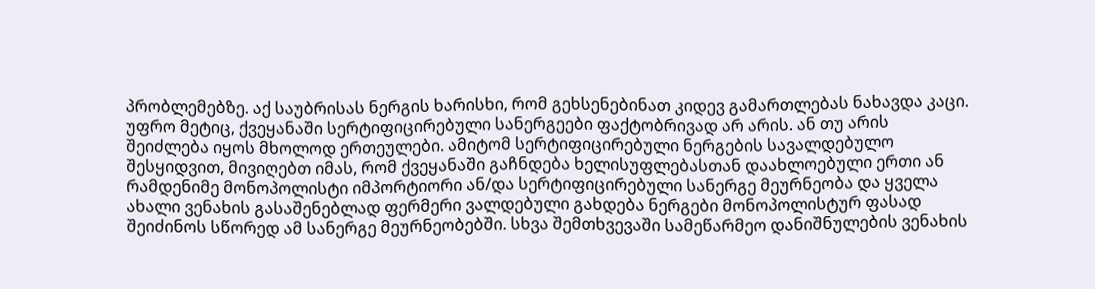პრობლემებზე. აქ საუბრისას ნერგის ხარისხი, რომ გეხსენებინათ კიდევ გამართლებას ნახავდა კაცი.
უფრო მეტიც, ქვეყანაში სერტიფიცირებული სანერგეები ფაქტობრივად არ არის. ან თუ არის შეიძლება იყოს მხოლოდ ერთეულები. ამიტომ სერტიფიცირებული ნერგების სავალდებულო შესყიდვით, მივიღებთ იმას, რომ ქვეყანაში გაჩნდება ხელისუფლებასთან დაახლოებული ერთი ან რამდენიმე მონოპოლისტი იმპორტიორი ან/და სერტიფიცირებული სანერგე მეურნეობა და ყველა ახალი ვენახის გასაშენებლად ფერმერი ვალდებული გახდება ნერგები მონოპოლისტურ ფასად შეიძინოს სწორედ ამ სანერგე მეურნეობებში. სხვა შემთხვევაში სამეწარმეო დანიშნულების ვენახის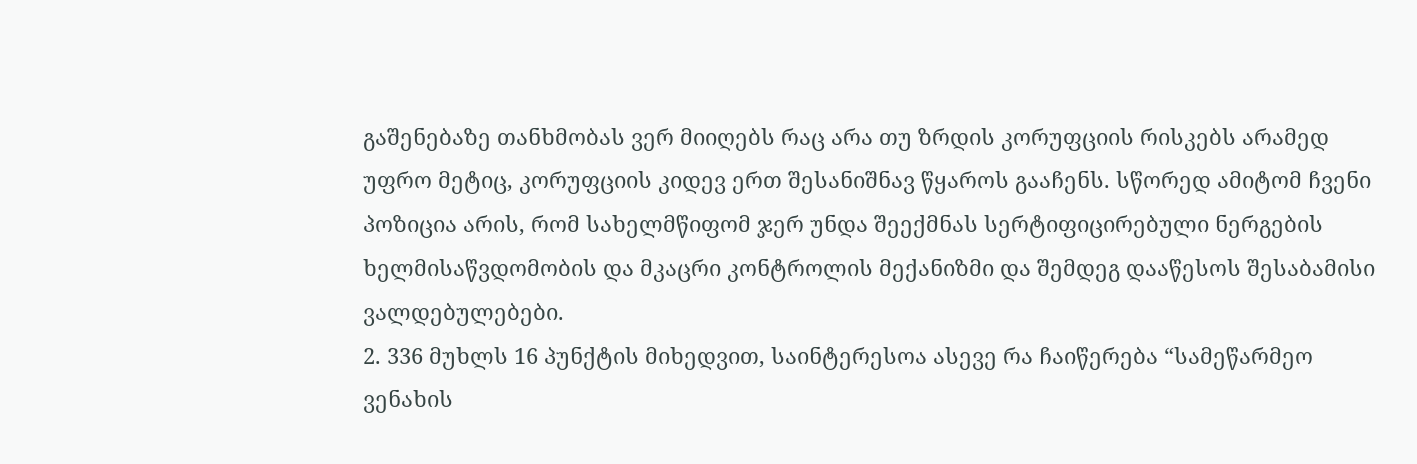გაშენებაზე თანხმობას ვერ მიიღებს რაც არა თუ ზრდის კორუფციის რისკებს არამედ უფრო მეტიც, კორუფციის კიდევ ერთ შესანიშნავ წყაროს გააჩენს. სწორედ ამიტომ ჩვენი პოზიცია არის, რომ სახელმწიფომ ჯერ უნდა შეექმნას სერტიფიცირებული ნერგების ხელმისაწვდომობის და მკაცრი კონტროლის მექანიზმი და შემდეგ დააწესოს შესაბამისი ვალდებულებები.
2. 336 მუხლს 16 პუნქტის მიხედვით, საინტერესოა ასევე რა ჩაიწერება “სამეწარმეო ვენახის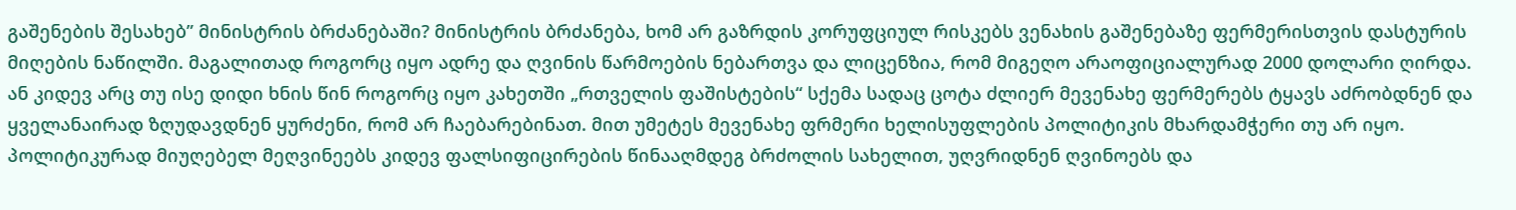გაშენების შესახებ” მინისტრის ბრძანებაში? მინისტრის ბრძანება, ხომ არ გაზრდის კორუფციულ რისკებს ვენახის გაშენებაზე ფერმერისთვის დასტურის მიღების ნაწილში. მაგალითად როგორც იყო ადრე და ღვინის წარმოების ნებართვა და ლიცენზია, რომ მიგეღო არაოფიციალურად 2000 დოლარი ღირდა. ან კიდევ არც თუ ისე დიდი ხნის წინ როგორც იყო კახეთში „რთველის ფაშისტების“ სქემა სადაც ცოტა ძლიერ მევენახე ფერმერებს ტყავს აძრობდნენ და ყველანაირად ზღუდავდნენ ყურძენი, რომ არ ჩაებარებინათ. მით უმეტეს მევენახე ფრმერი ხელისუფლების პოლიტიკის მხარდამჭერი თუ არ იყო. პოლიტიკურად მიუღებელ მეღვინეებს კიდევ ფალსიფიცირების წინააღმდეგ ბრძოლის სახელით, უღვრიდნენ ღვინოებს და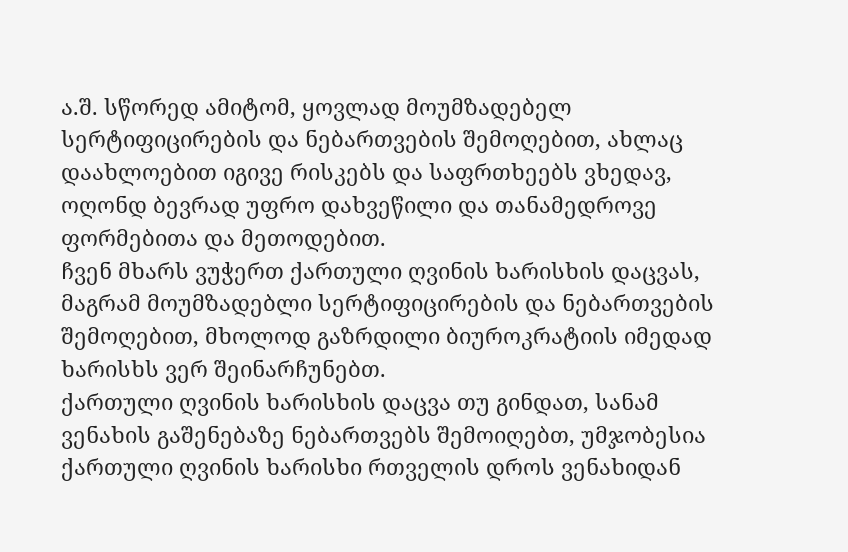ა.შ. სწორედ ამიტომ, ყოვლად მოუმზადებელ სერტიფიცირების და ნებართვების შემოღებით, ახლაც დაახლოებით იგივე რისკებს და საფრთხეებს ვხედავ, ოღონდ ბევრად უფრო დახვეწილი და თანამედროვე ფორმებითა და მეთოდებით.
ჩვენ მხარს ვუჭერთ ქართული ღვინის ხარისხის დაცვას, მაგრამ მოუმზადებლი სერტიფიცირების და ნებართვების შემოღებით, მხოლოდ გაზრდილი ბიუროკრატიის იმედად ხარისხს ვერ შეინარჩუნებთ.
ქართული ღვინის ხარისხის დაცვა თუ გინდათ, სანამ ვენახის გაშენებაზე ნებართვებს შემოიღებთ, უმჯობესია ქართული ღვინის ხარისხი რთველის დროს ვენახიდან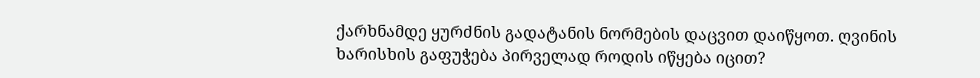ქარხნამდე ყურძნის გადატანის ნორმების დაცვით დაიწყოთ. ღვინის ხარისხის გაფუჭება პირველად როდის იწყება იცით?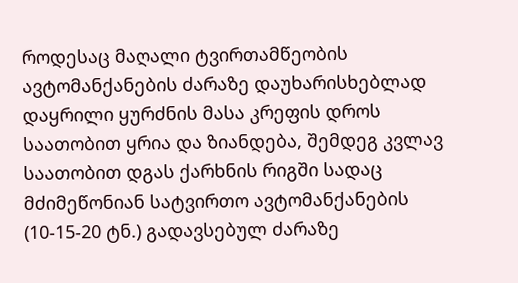როდესაც მაღალი ტვირთამწეობის ავტომანქანების ძარაზე დაუხარისხებლად დაყრილი ყურძნის მასა კრეფის დროს საათობით ყრია და ზიანდება, შემდეგ კვლავ საათობით დგას ქარხნის რიგში სადაც მძიმეწონიან სატვირთო ავტომანქანების (10-15-20 ტნ.) გადავსებულ ძარაზე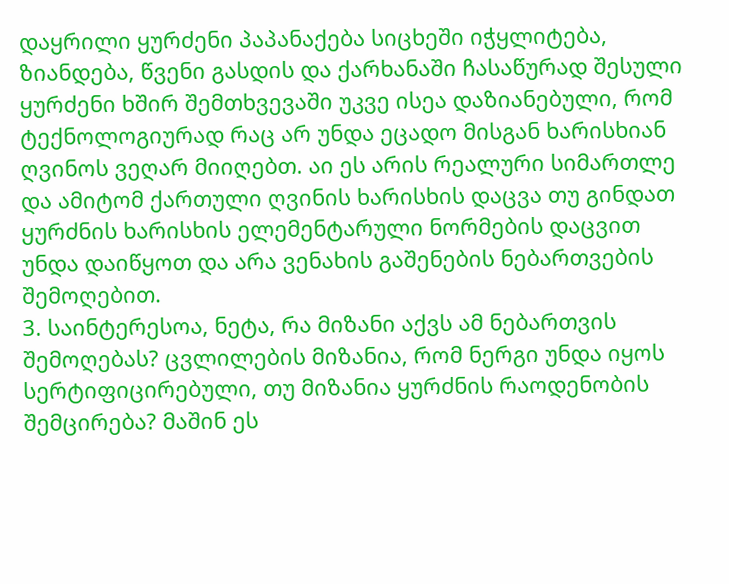დაყრილი ყურძენი პაპანაქება სიცხეში იჭყლიტება, ზიანდება, წვენი გასდის და ქარხანაში ჩასაწურად შესული ყურძენი ხშირ შემთხვევაში უკვე ისეა დაზიანებული, რომ ტექნოლოგიურად რაც არ უნდა ეცადო მისგან ხარისხიან ღვინოს ვეღარ მიიღებთ. აი ეს არის რეალური სიმართლე და ამიტომ ქართული ღვინის ხარისხის დაცვა თუ გინდათ ყურძნის ხარისხის ელემენტარული ნორმების დაცვით უნდა დაიწყოთ და არა ვენახის გაშენების ნებართვების შემოღებით.
3. საინტერესოა, ნეტა, რა მიზანი აქვს ამ ნებართვის შემოღებას? ცვლილების მიზანია, რომ ნერგი უნდა იყოს სერტიფიცირებული, თუ მიზანია ყურძნის რაოდენობის შემცირება? მაშინ ეს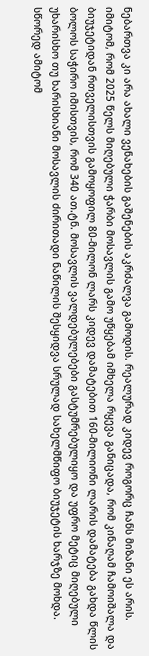ნებართვა კი არა ახალი ვენახების გაშენების აკრძალვა გამოდის. რეალურად კიდევ როგორც ჩანს მიზანი ეს არის. იმიტომ, რომ 2025 წელს მიღებული ჭარბი მოსავლის გამო უწყებამ იმხელა რყევა განიცადა, რომ კინაღამ ჩამოიშალა და ბიუჯეტიდან რთველისთვის გამოყოფილ 80-მილონ ლარს კიდევ დამატებით 160-მილიონი ლარის დამატება გახდა წლის ბოლოს საჭირო იმისთვის, რომ 340 ათ.ტნ. მოსავლის ვალდებულებები გასტუმრებულიყო და უფრო მეტიც მიღებული უხარისხო თუ ხარისხიანი მოსავლის ძირითადი ნაწილის შესყიდვა სრულად სახელმწიფო ბიუჯეტის ხარჯზე მოხდა. სწორედ ამიტომ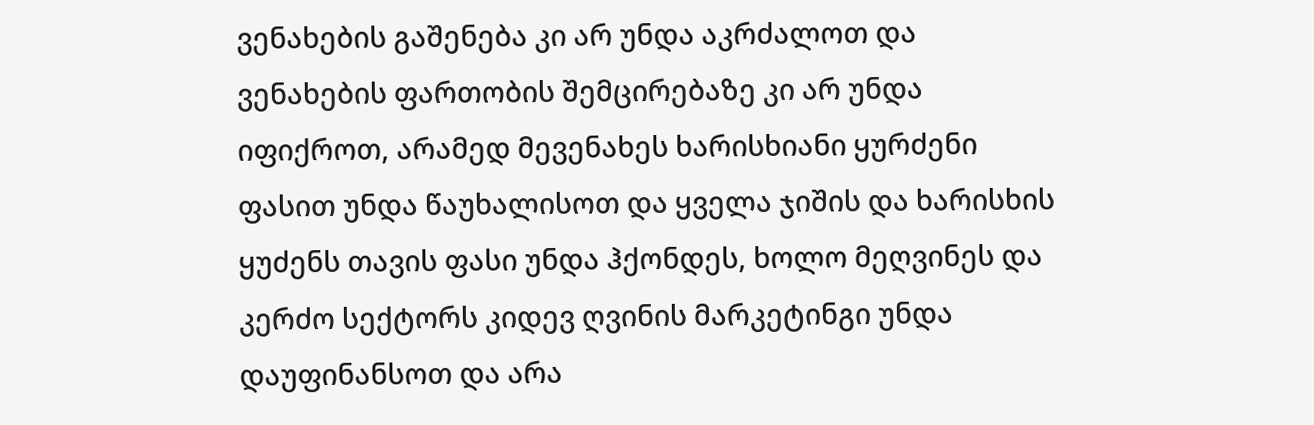ვენახების გაშენება კი არ უნდა აკრძალოთ და ვენახების ფართობის შემცირებაზე კი არ უნდა იფიქროთ, არამედ მევენახეს ხარისხიანი ყურძენი ფასით უნდა წაუხალისოთ და ყველა ჯიშის და ხარისხის ყუძენს თავის ფასი უნდა ჰქონდეს, ხოლო მეღვინეს და კერძო სექტორს კიდევ ღვინის მარკეტინგი უნდა დაუფინანსოთ და არა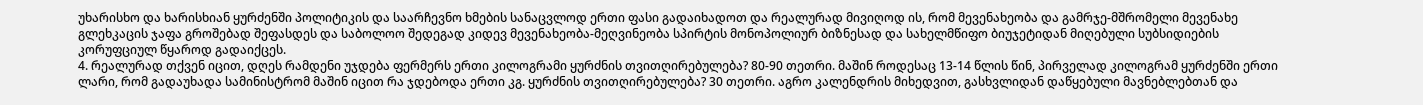უხარისხო და ხარისხიან ყურძენში პოლიტიკის და საარჩევნო ხმების სანაცვლოდ ერთი ფასი გადაიხადოთ და რეალურად მივიღოდ ის, რომ მევენახეობა და გამრჯე-მშრომელი მევენახე გლეხკაცის ჯაფა გროშებად შეფასდეს და საბოლოო შედეგად კიდევ მევენახეობა-მეღვინეობა სპირტის მონოპოლიურ ბიზნესად და სახელმწიფო ბიუჯეტიდან მიღებული სუბსიდიების კორუფციულ წყაროდ გადაიქცეს.
4. რეალურად თქვენ იცით, დღეს რამდენი უჯდება ფერმერს ერთი კილოგრამი ყურძნის თვითღირებულება? 80-90 თეთრი. მაშინ როდესაც 13-14 წლის წინ, პირველად კილოგრამ ყურძენში ერთი ლარი, რომ გადაუხადა სამინისტრომ მაშინ იცით რა ჯდებოდა ერთი კგ. ყურძნის თვითღირებულება? 30 თეთრი. აგრო კალენდრის მიხედვით, გასხვლიდან დაწყებული მავნებლებთან და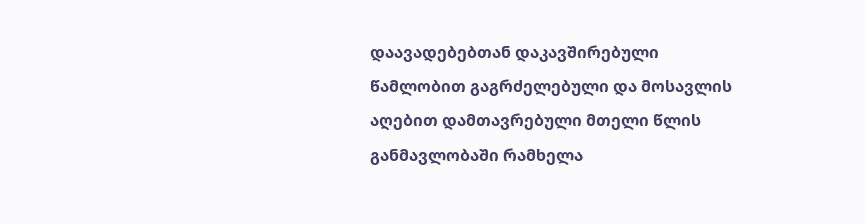დაავადებებთან დაკავშირებული წამლობით გაგრძელებული და მოსავლის აღებით დამთავრებული მთელი წლის განმავლობაში რამხელა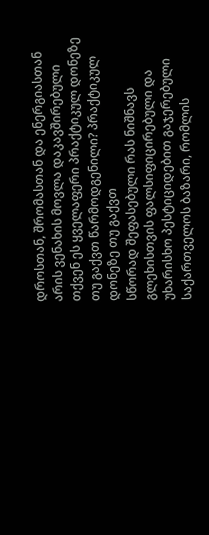დროსთან, შრომასთან და ენერგიასთან არის ვენახის მოვლა დაკავშირებული თქვენ ეს ყველაფერი პრაქტიკულ დონეზე თუ გაქვთ წარმოდგენილი? პრაქტიკულ დონეზე თუ გაქვთ
სწორად შეფასებული რას ნიშნავს გლეხისთვის ფალსიფიცირებული და უხარისხო პესტიციდებით გაჯერებული საქართველოს ბაზარი, რომლის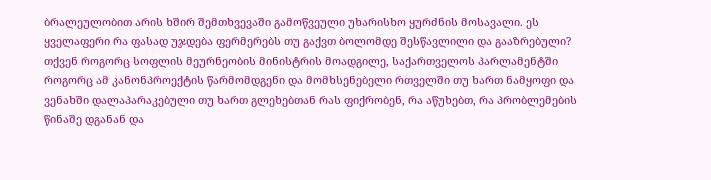ბრალეულობით არის ხშირ შემთხვევაში გამოწვეული უხარისხო ყურძნის მოსავალი. ეს ყველაფერი რა ფასად უჯდება ფერმერებს თუ გაქვთ ბოლომდე შესწავლილი და გააზრებული? თქვენ როგორც სოფლის მეურნეობის მინისტრის მოადგილე, საქართველოს პარლამენტში როგორც ამ კანონპროექტის წარმომდგენი და მომხსენებელი რთველში თუ ხართ ნამყოფი და ვენახში დალაპარაკებული თუ ხართ გლეხებთან რას ფიქრობენ, რა აწუხებთ, რა პრობლემების წინაშე დგანან და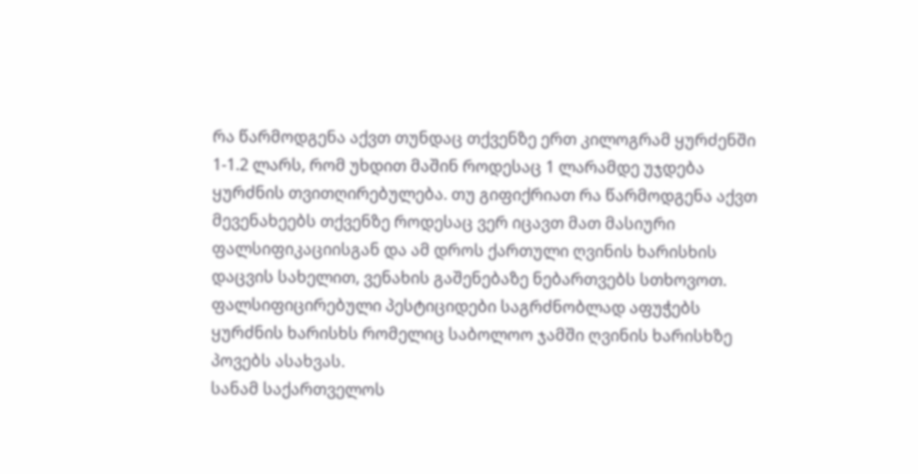რა წარმოდგენა აქვთ თუნდაც თქვენზე ერთ კილოგრამ ყურძენში 1-1.2 ლარს, რომ უხდით მაშინ როდესაც 1 ლარამდე უჯდება ყურძნის თვითღირებულება. თუ გიფიქრიათ რა წარმოდგენა აქვთ მევენახეებს თქვენზე როდესაც ვერ იცავთ მათ მასიური ფალსიფიკაციისგან და ამ დროს ქართული ღვინის ხარისხის დაცვის სახელით, ვენახის გაშენებაზე ნებართვებს სთხოვოთ. ფალსიფიცირებული პესტიციდები საგრძნობლად აფუჭებს ყურძნის ხარისხს რომელიც საბოლოო ჯამში ღვინის ხარისხზე პოვებს ასახვას.
სანამ საქართველოს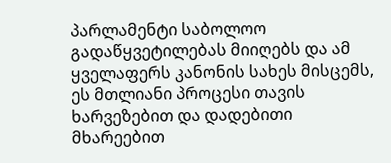პარლამენტი საბოლოო გადაწყვეტილებას მიიღებს და ამ ყველაფერს კანონის სახეს მისცემს, ეს მთლიანი პროცესი თავის ხარვეზებით და დადებითი მხარეებით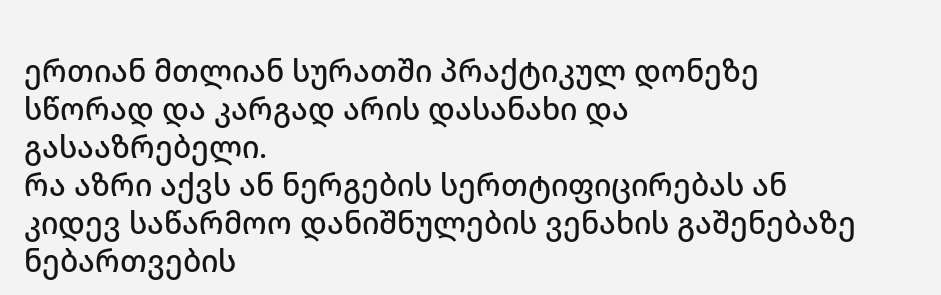ერთიან მთლიან სურათში პრაქტიკულ დონეზე სწორად და კარგად არის დასანახი და გასააზრებელი.
რა აზრი აქვს ან ნერგების სერთტიფიცირებას ან კიდევ საწარმოო დანიშნულების ვენახის გაშენებაზე ნებართვების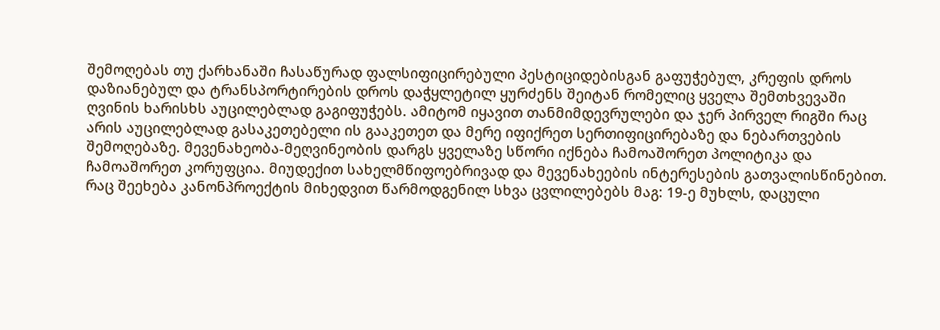შემოღებას თუ ქარხანაში ჩასაწურად ფალსიფიცირებული პესტიციდებისგან გაფუჭებულ, კრეფის დროს დაზიანებულ და ტრანსპორტირების დროს დაჭყლეტილ ყურძენს შეიტან რომელიც ყველა შემთხვევაში ღვინის ხარისხს აუცილებლად გაგიფუჭებს. ამიტომ იყავით თანმიმდევრულები და ჯერ პირველ რიგში რაც არის აუცილებლად გასაკეთებელი ის გააკეთეთ და მერე იფიქრეთ სერთიფიცირებაზე და ნებართვების შემოღებაზე. მევენახეობა-მეღვინეობის დარგს ყველაზე სწორი იქნება ჩამოაშორეთ პოლიტიკა და ჩამოაშორეთ კორუფცია. მიუდექით სახელმწიფოებრივად და მევენახეების ინტერესების გათვალისწინებით.
რაც შეეხება კანონპროექტის მიხედვით წარმოდგენილ სხვა ცვლილებებს მაგ: 19-ე მუხლს, დაცული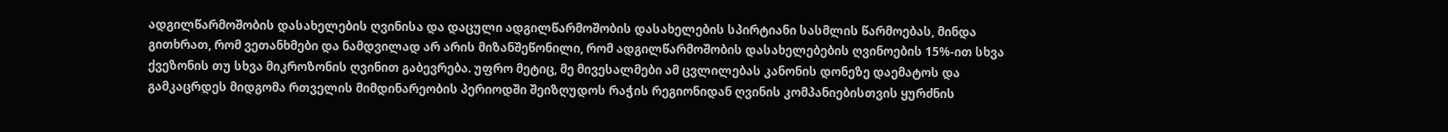ადგილწარმოშობის დასახელების ღვინისა და დაცული ადგილწარმოშობის დასახელების სპირტიანი სასმლის წარმოებას, მინდა გითხრათ, რომ ვეთანხმები და ნამდვილად არ არის მიზანშეწონილი, რომ ადგილწარმოშობის დასახელებების ღვინოების 15%-ით სხვა ქვეზონის თუ სხვა მიკროზონის ღვინით გაბევრება. უფრო მეტიც, მე მივესალმები ამ ცვლილებას კანონის დონეზე დაემატოს და გამკაცრდეს მიდგომა რთველის მიმდინარეობის პერიოდში შეიზღუდოს რაჭის რეგიონიდან ღვინის კომპანიებისთვის ყურძნის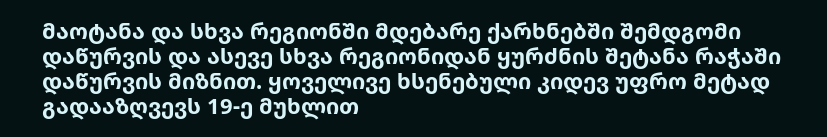მაოტანა და სხვა რეგიონში მდებარე ქარხნებში შემდგომი დაწურვის და ასევე სხვა რეგიონიდან ყურძნის შეტანა რაჭაში დაწურვის მიზნით. ყოველივე ხსენებული კიდევ უფრო მეტად გადააზღვევს 19-ე მუხლით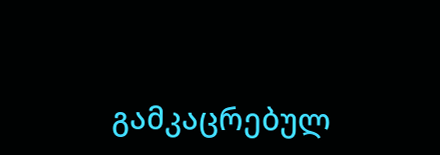გამკაცრებულ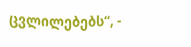ცვლილებებს“, -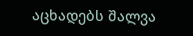აცხადებს შალვა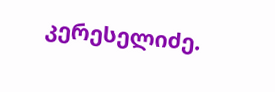კერესელიძე.